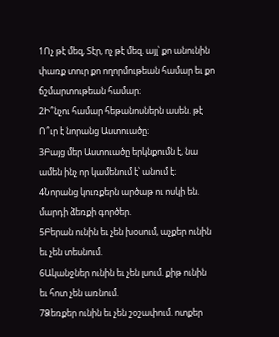1Ոչ թէ մեզ, Տէր, ոչ թէ մեզ. այլ՝ քո անունին փառք տուր քո ողորմութեան համար եւ քո ճշմարտութեան համար։
2Ի՞նչու համար հեթանոսներն ասեն. թէ Ո՞ւր է նորանց Աստուածը։
3Բայց մեր Աստուածը երկնքումն է, նա ամեն ինչ որ կամենում է՝ անում է։
4Նորանց կուռքերն արծաթ ու ոսկի են. մարդի ձեռքի գործեր.
5Բերան ունին եւ չեն խօսում, աչքեր ունին եւ չեն տեսնում.
6Ականջներ ունին եւ չեն լսում. քիթ ունին եւ հոտ չեն առնում.
7Ձեռքեր ունին եւ չեն շօշափում. ոտքեր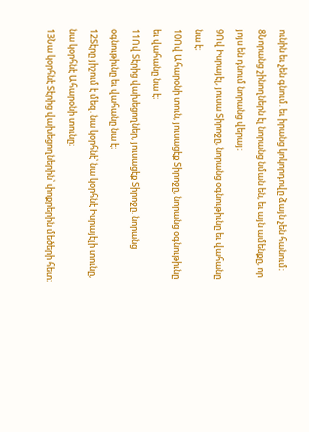ունին եւ չեն գնում. եւ իրանց կոկորդովը ձայն չեն հանում։
8Նորանց շինողներն էլ նորանց նման են, եւ այն ամենքը, որ յոյս են դնում նորանց վերայ։
9Ով Իսրայէլ, յուսա Տիրոջը, նորանց օգնութիւնը եւ վահանը նա է։
10Ով Ահարօնի տուն, յուսացէք Տիրոջը, նորանց օգնութիւնը եւ վահանը նա է։
11Ով Տէրից վախեցողներ, յուսացէք Տիրոջը. նորանց օգնութիւնը եւ վահանը նա է։
12Տէրը յիշում է մեզ. նա կօրհնէ՝ նա կօրհնէ Իսրայէլի տունը, նա կօրհնէ Ահարօնի տունը։
13Նա կօրհնէ Տէրից վախեցողներին՝ փոքրերին մեծերի հետ։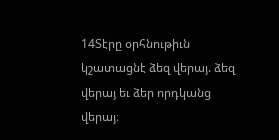14Տէրը օրհնութիւն կշատացնէ ձեզ վերայ. ձեզ վերայ եւ ձեր որդկանց վերայ։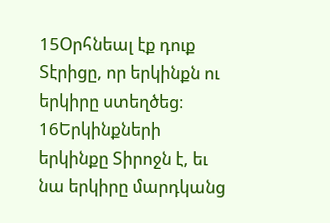15Օրհնեալ էք դուք Տէրիցը, որ երկինքն ու երկիրը ստեղծեց։
16Երկինքների երկինքը Տիրոջն է, եւ նա երկիրը մարդկանց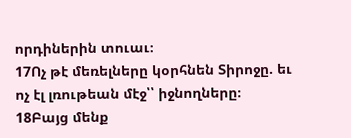որդիներին տուաւ։
17Ոչ թէ մեռելները կօրհնեն Տիրոջը. եւ ոչ էլ լռութեան մէջ՝՝ իջնողները։
18Բայց մենք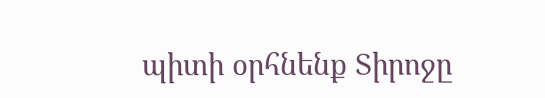պիտի օրհնենք Տիրոջը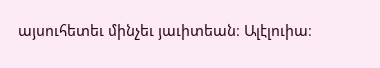այսուհետեւ մինչեւ յաւիտեան։ Ալէլուիա։